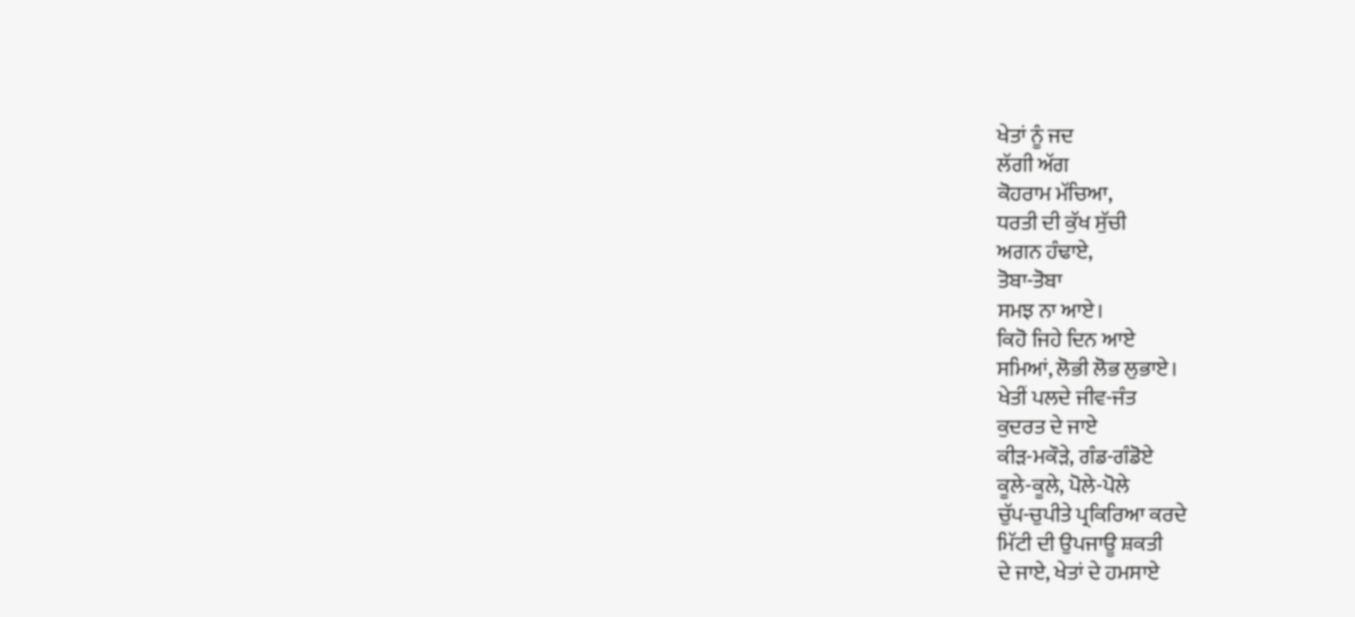ਖੇਤਾਂ ਨੂੰ ਜਦ
ਲੱਗੀ ਅੱਗ
ਕੋਹਰਾਮ ਮੱਚਿਆ,
ਧਰਤੀ ਦੀ ਕੁੱਖ ਸੁੱਚੀ
ਅਗਨ ਹੰਢਾਏ,
ਤੋਬਾ-ਤੋਬਾ
ਸਮਝ ਨਾ ਆਏ।
ਕਿਹੋ ਜਿਹੇ ਦਿਨ ਆਏ
ਸਮਿਆਂ, ਲੋਭੀ ਲੋਭ ਲੁਭਾਏ।
ਖੇਤੀਂ ਪਲਦੇ ਜੀਵ-ਜੰਤ
ਕੁਦਰਤ ਦੇ ਜਾਏ
ਕੀੜ-ਮਕੌੜੇ, ਗੰਡ-ਗੰਡੋਏ
ਕੂਲੇ-ਕੂਲੇ, ਪੋਲੇ-ਪੋਲੇ
ਚੁੱਪ-ਚੁਪੀਤੇ ਪ੍ਰਕਿਰਿਆ ਕਰਦੇ
ਮਿੱਟੀ ਦੀ ਉਪਜਾਊ ਸ਼ਕਤੀ
ਦੇ ਜਾਏ, ਖੇਤਾਂ ਦੇ ਹਮਸਾਏ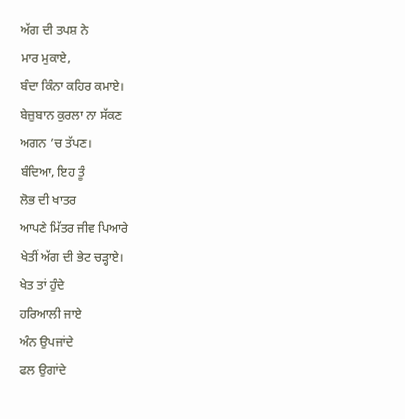ਅੱਗ ਦੀ ਤਪਸ਼ ਨੇ
ਮਾਰ ਮੁਕਾਏ,
ਬੰਦਾ ਕਿੰਨਾ ਕਹਿਰ ਕਮਾਏ।
ਬੇਜ਼ੁਬਾਨ ਕੁਰਲਾ ਨਾ ਸੱਕਣ
ਅਗਨ ’ਚ ਤੱਪਣ।
ਬੰਦਿਆ, ਇਹ ਤੂੰ
ਲੋਭ ਦੀ ਖਾਤਰ
ਆਪਣੇ ਮਿੱਤਰ ਜੀਵ ਪਿਆਰੇ
ਖੇਤੀਂ ਅੱਗ ਦੀ ਭੇਟ ਚੜ੍ਹਾਏ।
ਖੇਤ ਤਾਂ ਹੁੰਦੇ
ਹਰਿਆਲੀ ਜਾਏ
ਅੰਨ ਉਪਜਾਂਦੇ
ਫਲ ਉਗਾਂਦੇ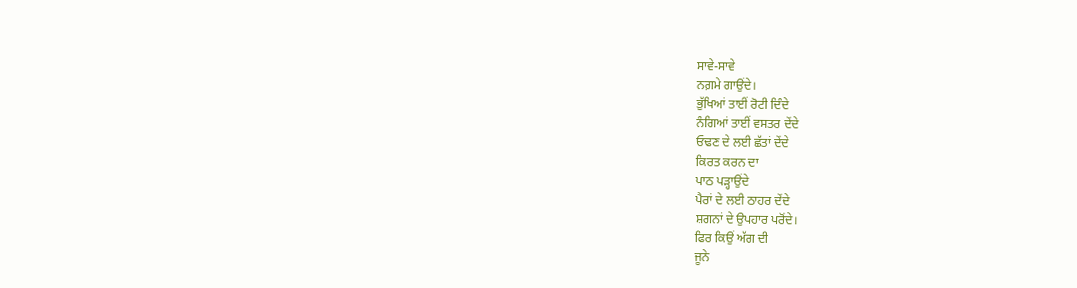ਸਾਵੇ-ਸਾਵੇ
ਨਗ਼ਮੇ ਗਾਉਂਦੇ।
ਭੁੱਖਿਆਂ ਤਾਈਂ ਰੋਟੀ ਦਿੰਦੇ
ਨੰਗਿਆਂ ਤਾਈਂ ਵਸਤਰ ਦੇਂਦੇ
ਓਢਣ ਦੇ ਲਈ ਛੱਤਾਂ ਦੇਂਦੇ
ਕਿਰਤ ਕਰਨ ਦਾ
ਪਾਠ ਪੜ੍ਹਾਉਂਦੇ
ਪੈਰਾਂ ਦੇ ਲਈ ਠਾਹਰ ਦੇਂਦੇ
ਸ਼ਗਨਾਂ ਦੇ ਉਪਹਾਰ ਪਰੋਂਦੇ।
ਫਿਰ ਕਿਉਂ ਅੱਗ ਦੀ
ਜੂਨੇ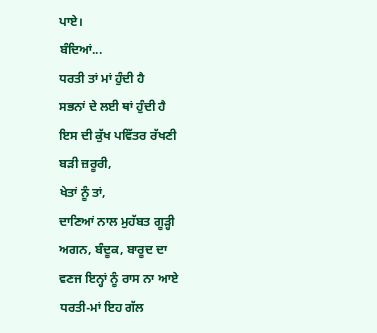ਪਾਏ।
ਬੰਦਿਆਂ...
ਧਰਤੀ ਤਾਂ ਮਾਂ ਹੁੰਦੀ ਹੈ
ਸਭਨਾਂ ਦੇ ਲਈ ਥਾਂ ਹੁੰਦੀ ਹੈ
ਇਸ ਦੀ ਕੁੱਖ ਪਵਿੱਤਰ ਰੱਖਣੀ
ਬੜੀ ਜ਼ਰੂਰੀ,
ਖੇਤਾਂ ਨੂੰ ਤਾਂ,
ਦਾਣਿਆਂ ਨਾਲ ਮੁਹੱਬਤ ਗੂੜ੍ਹੀ
ਅਗਨ, ਬੰਦੂਕ, ਬਾਰੂਦ ਦਾ
ਵਣਜ ਇਨ੍ਹਾਂ ਨੂੰ ਰਾਸ ਨਾ ਆਏ
ਧਰਤੀ-ਮਾਂ ਇਹ ਗੱਲ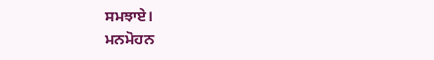ਸਮਝਾਏ।
ਮਨਮੋਹਨ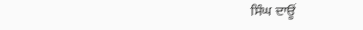ਸਿੰਘ ਦਾਊਂ